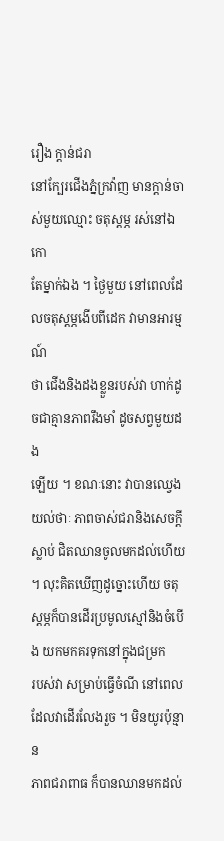រឿង ក្តាន់ជរា
នៅក្បែរជើងភ្នំក្រវ៉ាញ មានក្តាន់ចាស់មួយឈ្មោះ ចតុស្តម្ភ រស់នៅឯកោ
តែម្នាក់ឯង ។ ថ្ងៃមួយ នៅពេលដែលចតុស្តម្ភងើបពីដេក វាមានអារម្មណ៍
ថា ជើងនិងដងខ្លួនរបស់វា ហាក់ដូចជាគ្មានភាពរឹងមាំ ដូចសព្វមួយដង
ឡើយ ។ ខណៈនោះ វាបានឈ្វេងយល់ថាៈ ភាពចាស់ជរានិងសេចក្តី
ស្លាប់ ជិតឈានចូលមកដល់ហើយ ។ លុះគិតឃើញដូច្នោះហើយ ចតុស្តម្ភក៏បានដើរប្រមូលស្មៅនិងចំបើង យកមកគរទុកនៅក្នុងជម្រក
របស់វា សម្រាប់ធ្វើចំណី នៅពេលដែលវាដើរលែងរួច ។ មិនយូរប៉ុន្មាន
ភាពជរាពាធ ក៏បានឈានមកដល់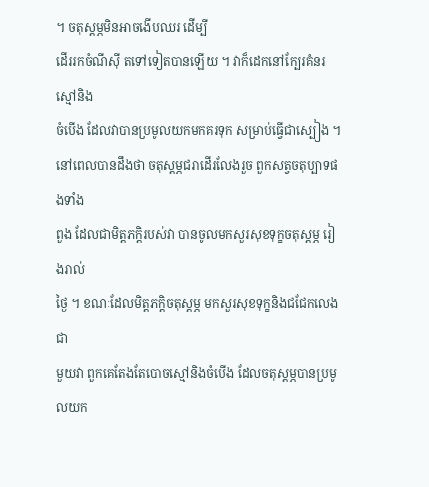។ ចតុស្តម្ភមិនអាចងើបឈរ ដើម្បី
ដើររកចំណីស៊ី តទៅទៀតបានឡើយ ។ វាក៏ដេកនៅក្បែរគំនរស្មៅនិង
ចំបើង ដែលវាបានប្រមូលយកមកគរទុក សម្រាប់ធ្វើជាស្បៀង ។
នៅពេលបានដឹងថា ចតុស្តម្ភជរាដើរលែងរួច ពួកសត្វចតុប្បាទផងទាំង
ពួង ដែលជាមិត្តភក្តិរបស់វា បានចូលមកសួរសុខទុក្ខចតុស្តម្ភ រៀងរាល់
ថ្ងៃ ។ ខណៈដែលមិត្តភក្តិចតុស្តម្ភ មកសួរសុខទុក្ខនិងជជែកលេងជា
មួយវា ពួកគេតែងតែបោចស្មៅនិងចំបើង ដែលចតុស្តម្ភបានប្រមូលយក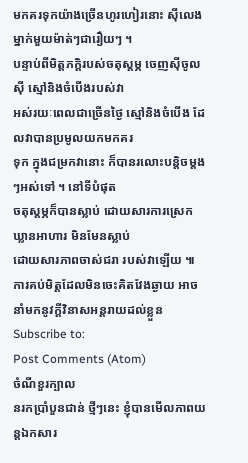មកគរទុកយ៉ាងច្រើនហូរហៀរនោះ ស៊ីលេងម្នាក់មួយម៉ាត់ៗជារឿយៗ ។
បន្ទាប់ពីមិត្តភក្តិរបស់ចតុស្តម្ភ ចេញស៊ីចូលស៊ី ស្មៅនិងចំបើងរបស់វា
អស់រយៈពេលជាច្រើនថ្ងៃ ស្មៅនិងចំបើង ដែលវាបានប្រមូលយកមកគរ
ទុក ក្នុងជម្រកវានោះ ក៏បានរលោះបន្តិចម្តងៗអស់ទៅ ។ នៅទីបំផុត
ចតុស្តម្ភក៏បានស្លាប់ ដោយសារការស្រេកឃ្លានអាហារ មិនមែនស្លាប់
ដោយសារភាពចាស់ជរា របស់វាឡើយ ៕
ការគប់មិត្តដែលមិនចេះគិតវែងឆ្ងាយ អាចនាំមកនូវក្តីវិនាសអន្តរាយដល់ខ្លួន
Subscribe to:
Post Comments (Atom)
ចំណីខួរក្បាល
នរកប្រាំបួនជាន់ ថ្មីៗនេះ ខ្ញុំបានមើលភាពយន្តឯកសារ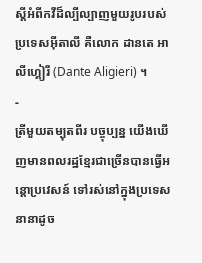ស្តីអំពីកវីដ៏ល្បីល្បាញមួយរូបរបស់ប្រទេសអ៊ីតាលី គឺលោក ដានតេ អាលីហ្គៀរី (Dante Aligieri) ។
-
ត្រីមួយតម្បុតពីរ បច្ចុប្បន្ន យើងឃើញមានពលរដ្ឋខ្មែរជាច្រើនបានធ្វើអន្តោប្រវេសន៍ ទៅរស់នៅក្នុងប្រទេសនានាដូច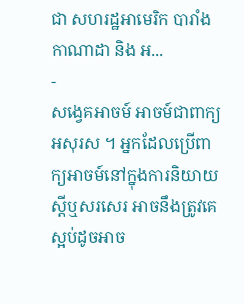ជា សហរដ្ឋអាមេរិក បារាំង កាណាដា និង អ...
-
សង្វេគអាចម៍ អាចម៍ជាពាក្យអសុរស ។ អ្នកដែលប្រើពាក្យអាចម៍នៅក្នុងការនិយាយស្តីឬសរសេរ អាចនឹងត្រូវគេស្អប់ដូចអាច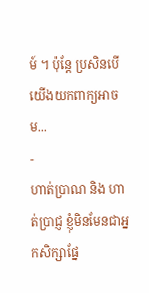ម៍ ។ ប៉ុន្តែ ប្រសិនបើយើងយកពាក្យអាចម...
-
ហាត់ប្រាណ និង ហាត់ប្រាជ្ញ ខ្ញុំមិនមែនជាអ្នកសិក្សាផ្នែ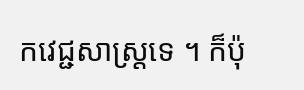កវេជ្ជសាស្ត្រទេ ។ ក៏ប៉ុ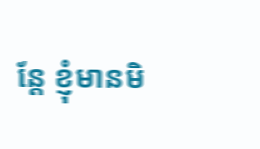ន្តែ ខ្ញុំមានមិ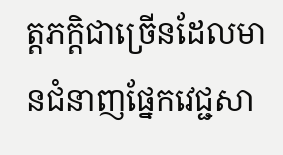ត្តភក្តិជាច្រើនដែលមានជំនាញផ្នែកវេជ្ជសា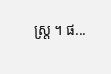ស្ត្រ ។ ផ...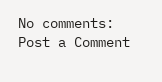No comments:
Post a Comment